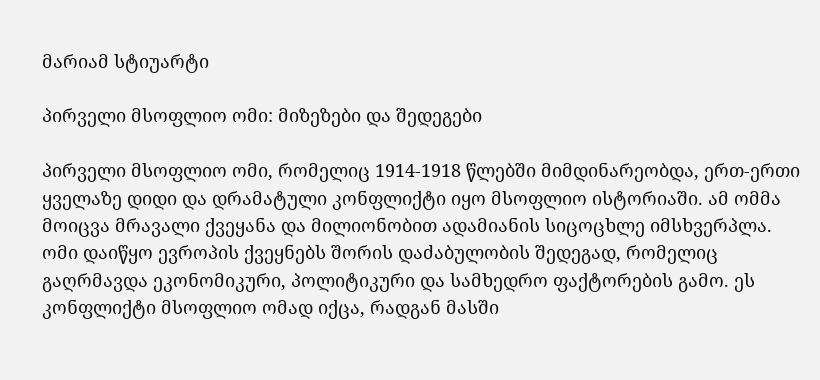მარიამ სტიუარტი

პირველი მსოფლიო ომი: მიზეზები და შედეგები

პირველი მსოფლიო ომი, რომელიც 1914-1918 წლებში მიმდინარეობდა, ერთ-ერთი ყველაზე დიდი და დრამატული კონფლიქტი იყო მსოფლიო ისტორიაში. ამ ომმა მოიცვა მრავალი ქვეყანა და მილიონობით ადამიანის სიცოცხლე იმსხვერპლა. ომი დაიწყო ევროპის ქვეყნებს შორის დაძაბულობის შედეგად, რომელიც გაღრმავდა ეკონომიკური, პოლიტიკური და სამხედრო ფაქტორების გამო. ეს კონფლიქტი მსოფლიო ომად იქცა, რადგან მასში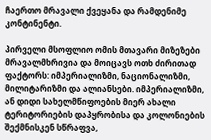ჩაერთო მრავალი ქვეყანა და რამდენიმე კონტინენტი.

პირველი მსოფლიო ომის მთავარი მიზეზები მრავალმხრივია და მოიცავს ოთხ ძირითად ფაქტორს: იმპერიალიზმი, ნაციონალიზმი, მილიტარიზმი და ალიანსები. იმპერიალიზმი, ან დიდი სახელმწიფოების მიერ ახალი ტერიტორიების დაპყრობისა და კოლონიების შექმნისკენ სწრაფვა,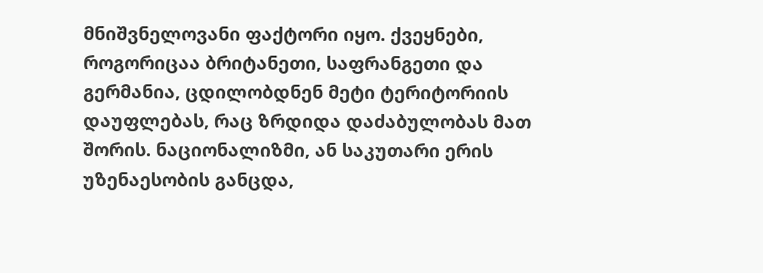მნიშვნელოვანი ფაქტორი იყო. ქვეყნები, როგორიცაა ბრიტანეთი, საფრანგეთი და გერმანია, ცდილობდნენ მეტი ტერიტორიის დაუფლებას, რაც ზრდიდა დაძაბულობას მათ შორის. ნაციონალიზმი, ან საკუთარი ერის უზენაესობის განცდა,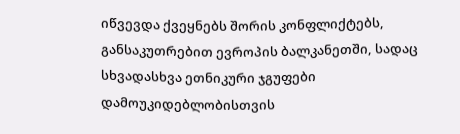იწვევდა ქვეყნებს შორის კონფლიქტებს, განსაკუთრებით ევროპის ბალკანეთში, სადაც სხვადასხვა ეთნიკური ჯგუფები დამოუკიდებლობისთვის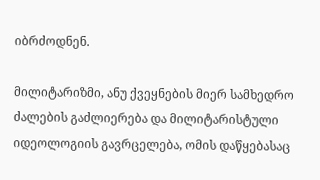იბრძოდნენ.

მილიტარიზმი, ანუ ქვეყნების მიერ სამხედრო ძალების გაძლიერება და მილიტარისტული იდეოლოგიის გავრცელება, ომის დაწყებასაც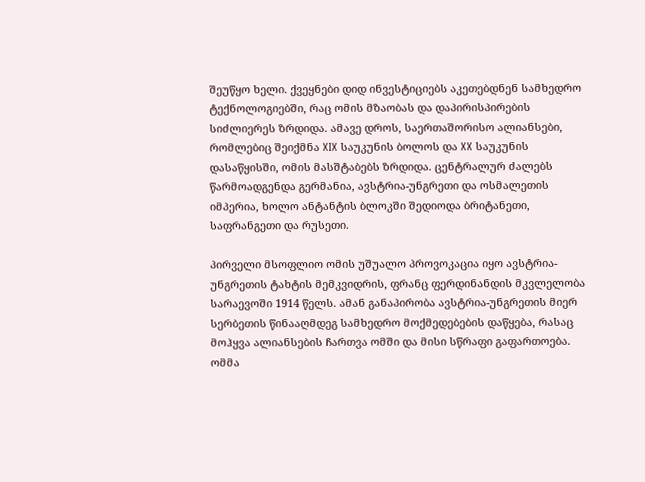შეუწყო ხელი. ქვეყნები დიდ ინვესტიციებს აკეთებდნენ სამხედრო ტექნოლოგიებში, რაც ომის მზაობას და დაპირისპირების სიძლიერეს ზრდიდა. ამავე დროს, საერთაშორისო ალიანსები, რომლებიც შეიქმნა XIX საუკუნის ბოლოს და XX საუკუნის დასაწყისში, ომის მასშტაბებს ზრდიდა. ცენტრალურ ძალებს წარმოადგენდა გერმანია, ავსტრია-უნგრეთი და ოსმალეთის იმპერია, ხოლო ანტანტის ბლოკში შედიოდა ბრიტანეთი, საფრანგეთი და რუსეთი.

პირველი მსოფლიო ომის უშუალო პროვოკაცია იყო ავსტრია-უნგრეთის ტახტის მემკვიდრის, ფრანც ფერდინანდის მკვლელობა სარაევოში 1914 წელს. ამან განაპირობა ავსტრია-უნგრეთის მიერ სერბეთის წინააღმდეგ სამხედრო მოქმედებების დაწყება, რასაც მოჰყვა ალიანსების ჩართვა ომში და მისი სწრაფი გაფართოება. ომმა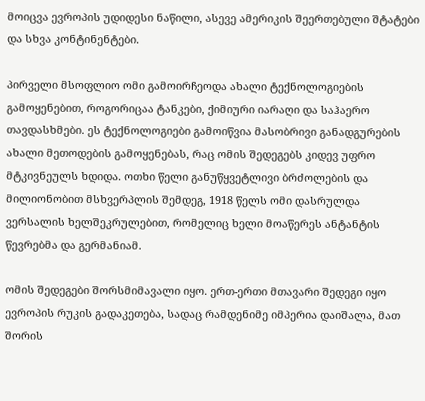მოიცვა ევროპის უდიდესი ნაწილი, ასევე ამერიკის შეერთებული შტატები და სხვა კონტინენტები.

პირველი მსოფლიო ომი გამოირჩეოდა ახალი ტექნოლოგიების გამოყენებით, როგორიცაა ტანკები, ქიმიური იარაღი და საჰაერო თავდასხმები. ეს ტექნოლოგიები გამოიწვია მასობრივი განადგურების ახალი მეთოდების გამოყენებას, რაც ომის შედეგებს კიდევ უფრო მტკივნეულს ხდიდა. ოთხი წელი განუწყვეტლივი ბრძოლების და მილიონობით მსხვერპლის შემდეგ, 1918 წელს ომი დასრულდა ვერსალის ხელშეკრულებით, რომელიც ხელი მოაწერეს ანტანტის წევრებმა და გერმანიამ.

ომის შედეგები შორსმიმავალი იყო. ერთ-ერთი მთავარი შედეგი იყო ევროპის რუკის გადაკეთება, სადაც რამდენიმე იმპერია დაიშალა, მათ შორის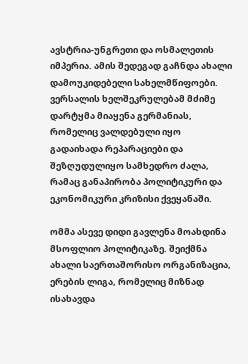ავსტრია-უნგრეთი და ოსმალეთის იმპერია. ამის შედეგად გაჩნდა ახალი დამოუკიდებელი სახელმწიფოები. ვერსალის ხელშეკრულებამ მძიმე დარტყმა მიაყენა გერმანიას, რომელიც ვალდებული იყო გადაიხადა რეპარაციები და შეზღუდულიყო სამხედრო ძალა, რამაც განაპირობა პოლიტიკური და ეკონომიკური კრიზისი ქვეყანაში.

ომმა ასევე დიდი გავლენა მოახდინა მსოფლიო პოლიტიკაზე. შეიქმნა ახალი საერთაშორისო ორგანიზაცია, ერების ლიგა, რომელიც მიზნად ისახავდა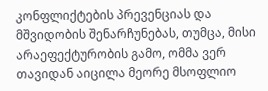კონფლიქტების პრევენციას და მშვიდობის შენარჩუნებას, თუმცა, მისი არაეფექტურობის გამო, ომმა ვერ თავიდან აიცილა მეორე მსოფლიო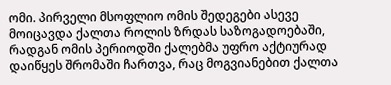ომი. პირველი მსოფლიო ომის შედეგები ასევე მოიცავდა ქალთა როლის ზრდას საზოგადოებაში, რადგან ომის პერიოდში ქალებმა უფრო აქტიურად დაიწყეს შრომაში ჩართვა, რაც მოგვიანებით ქალთა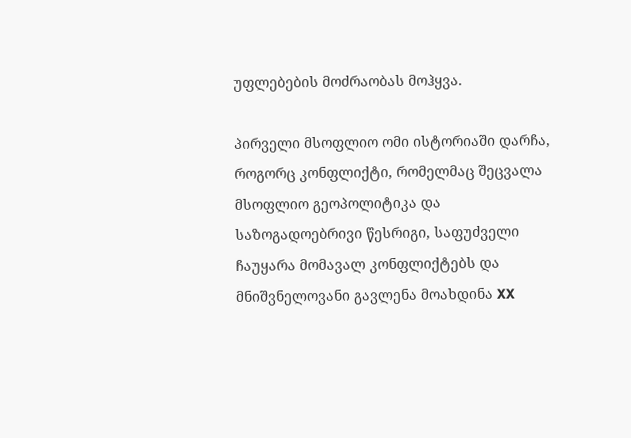უფლებების მოძრაობას მოჰყვა.

პირველი მსოფლიო ომი ისტორიაში დარჩა, როგორც კონფლიქტი, რომელმაც შეცვალა მსოფლიო გეოპოლიტიკა და საზოგადოებრივი წესრიგი, საფუძველი ჩაუყარა მომავალ კონფლიქტებს და მნიშვნელოვანი გავლენა მოახდინა XX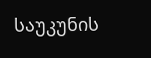საუკუნის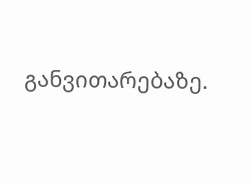განვითარებაზე.